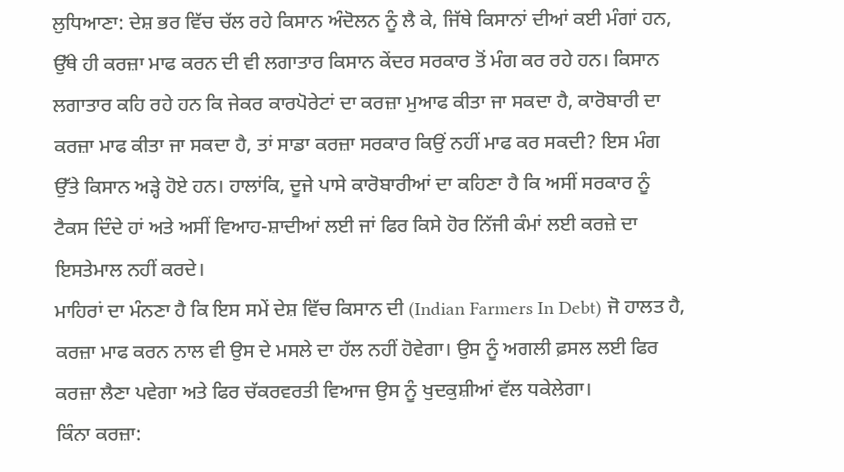ਲੁਧਿਆਣਾ: ਦੇਸ਼ ਭਰ ਵਿੱਚ ਚੱਲ ਰਹੇ ਕਿਸਾਨ ਅੰਦੋਲਨ ਨੂੰ ਲੈ ਕੇ, ਜਿੱਥੇ ਕਿਸਾਨਾਂ ਦੀਆਂ ਕਈ ਮੰਗਾਂ ਹਨ, ਉੱਥੇ ਹੀ ਕਰਜ਼ਾ ਮਾਫ ਕਰਨ ਦੀ ਵੀ ਲਗਾਤਾਰ ਕਿਸਾਨ ਕੇਂਦਰ ਸਰਕਾਰ ਤੋਂ ਮੰਗ ਕਰ ਰਹੇ ਹਨ। ਕਿਸਾਨ ਲਗਾਤਾਰ ਕਹਿ ਰਹੇ ਹਨ ਕਿ ਜੇਕਰ ਕਾਰਪੋਰੇਟਾਂ ਦਾ ਕਰਜ਼ਾ ਮੁਆਫ ਕੀਤਾ ਜਾ ਸਕਦਾ ਹੈ, ਕਾਰੋਬਾਰੀ ਦਾ ਕਰਜ਼ਾ ਮਾਫ ਕੀਤਾ ਜਾ ਸਕਦਾ ਹੈ, ਤਾਂ ਸਾਡਾ ਕਰਜ਼ਾ ਸਰਕਾਰ ਕਿਉਂ ਨਹੀਂ ਮਾਫ ਕਰ ਸਕਦੀ? ਇਸ ਮੰਗ ਉੱਤੇ ਕਿਸਾਨ ਅੜ੍ਹੇ ਹੋਏ ਹਨ। ਹਾਲਾਂਕਿ, ਦੂਜੇ ਪਾਸੇ ਕਾਰੋਬਾਰੀਆਂ ਦਾ ਕਹਿਣਾ ਹੈ ਕਿ ਅਸੀਂ ਸਰਕਾਰ ਨੂੰ ਟੈਕਸ ਦਿੰਦੇ ਹਾਂ ਅਤੇ ਅਸੀਂ ਵਿਆਹ-ਸ਼ਾਦੀਆਂ ਲਈ ਜਾਂ ਫਿਰ ਕਿਸੇ ਹੋਰ ਨਿੱਜੀ ਕੰਮਾਂ ਲਈ ਕਰਜ਼ੇ ਦਾ ਇਸਤੇਮਾਲ ਨਹੀਂ ਕਰਦੇ।
ਮਾਹਿਰਾਂ ਦਾ ਮੰਨਣਾ ਹੈ ਕਿ ਇਸ ਸਮੇਂ ਦੇਸ਼ ਵਿੱਚ ਕਿਸਾਨ ਦੀ (Indian Farmers In Debt) ਜੋ ਹਾਲਤ ਹੈ, ਕਰਜ਼ਾ ਮਾਫ ਕਰਨ ਨਾਲ ਵੀ ਉਸ ਦੇ ਮਸਲੇ ਦਾ ਹੱਲ ਨਹੀਂ ਹੋਵੇਗਾ। ਉਸ ਨੂੰ ਅਗਲੀ ਫ਼ਸਲ ਲਈ ਫਿਰ ਕਰਜ਼ਾ ਲੈਣਾ ਪਵੇਗਾ ਅਤੇ ਫਿਰ ਚੱਕਰਵਰਤੀ ਵਿਆਜ ਉਸ ਨੂੰ ਖੁਦਕੁਸ਼ੀਆਂ ਵੱਲ ਧਕੇਲੇਗਾ।
ਕਿੰਨਾ ਕਰਜ਼ਾ: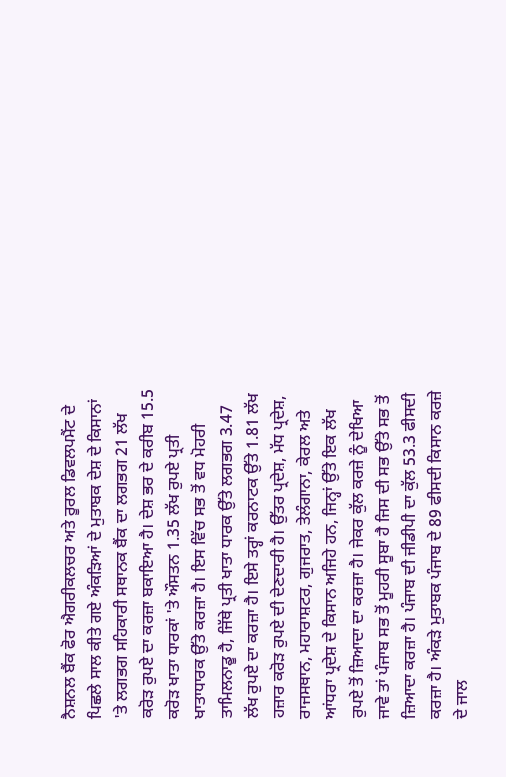ਨੈਸ਼ਨਲ ਬੈਂਕ ਫੋਰ ਐਗਰੀਕਲਚਰ ਅਤੇ ਰੂਰਲ ਡਿਵਲਪਮੈਂਟ ਦੇ ਪਿਛਲੇ ਸਾਲ ਕੀਤੇ ਗਏ ਅੰਕੜਿਆਂ ਦੇ ਮੁਤਾਬਕ ਦੇਸ਼ ਦੇ ਕਿਸਾਨਾਂ 'ਤੇ ਲਗਭਗ ਸਹਿਕਾਰੀ ਸਥਾਨਕ ਬੈਂਕ ਦਾ ਲਗਭਗ 21 ਲੱਖ ਕਰੋੜ ਰੁਪਏ ਦਾ ਕਰਜ਼ਾ ਬਕਾਇਆ ਹੈ। ਦੇਸ਼ ਭਰ ਦੇ ਕਰੀਬ 15.5 ਕਰੋੜ ਖਾਤਾ ਧਾਰਕਾਂ 'ਤੇ ਔਸਤਨ 1.35 ਲੱਖ ਰੁਪਏ ਪ੍ਰਤੀ ਖਾਤਾਧਾਰਕ ਉੱਤੇ ਕਰਜ਼ਾ ਹੈ। ਇਸ ਵਿੱਚ ਸਭ ਤੋਂ ਵਧ ਮੋਹਰੀ ਤਾਮਿਲਨਾਡੂ ਹੈ, ਜਿੱਥੇ ਪ੍ਰਤੀ ਖਾਤਾ ਧਾਰਕ ਉੱਤੇ ਲਗਭਗ 3.47 ਲੱਖ ਰੁਪਏ ਦਾ ਕਰਜ਼ਾ ਹੈ। ਇਸੇ ਤਰ੍ਹਾਂ ਕਰਨਾਟਕ ਉੱਤੇ 1.81 ਲੱਖ ਹਜ਼ਾਰ ਕਰੋੜ ਰੁਪਏ ਦੀ ਦੇਣਦਾਰੀ ਹੈ। ਉੱਤਰ ਪ੍ਰਦੇਸ਼, ਮੱਧ ਪ੍ਰਦੇਸ਼, ਰਾਜਸਥਾਨ, ਮਹਾਰਾਸ਼ਟਰ, ਗੁਜਰਾਤ, ਤੇਲੰਗਾਨਾ, ਕੇਰਲ ਅਤੇ ਆਂਧਰਾ ਪ੍ਰਦੇਸ਼ ਦੇ ਕਿਸਾਨ ਅਜਿਹੇ ਹਨ, ਜਿਨ੍ਹਾਂ ਉੱਤੇ ਇਕ ਲੱਖ ਰੁਪਏ ਤੋਂ ਜ਼ਿਆਦਾ ਦਾ ਕਰਜ਼ਾ ਹੈ। ਜੇਕਰ ਕੁੱਲ ਕਰਜ਼ੇ ਨੂੰ ਦੇਖਿਆ ਜਾਵੇ ਤਾਂ ਪੰਜਾਬ ਸਭ ਤੋਂ ਮੂਹਰੀ ਸੂਬਾ ਹੈ ਜਿਸ ਦੀ ਸਭ ਉੱਤੇ ਸਭ ਤੋਂ ਜ਼ਿਆਦਾ ਕਰਜ਼ਾ ਹੈ। ਪੰਜਾਬ ਦੀ ਜੀਡੀਪੀ ਦਾ ਕੁੱਲ 53.3 ਫੀਸਦੀ ਕਰਜ਼ਾ ਹੈ। ਅੰਕੜੇ ਮੁਤਾਬਕ ਪੰਜਾਬ ਦੇ 89 ਫੀਸਦੀ ਕਿਸਾਨ ਕਰਜ਼ੇ ਦੇ ਜਾਲ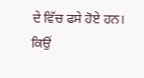ਦੇ ਵਿੱਚ ਫਸੇ ਹੋਏ ਹਨ।
ਕਿਉਂ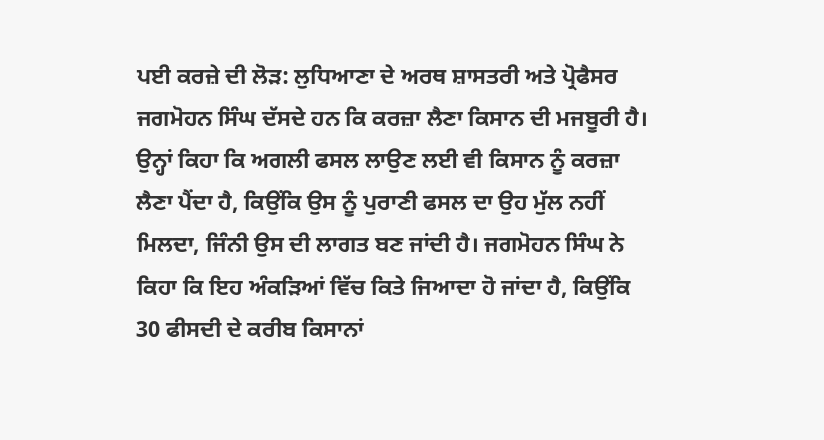ਪਈ ਕਰਜ਼ੇ ਦੀ ਲੋੜ: ਲੁਧਿਆਣਾ ਦੇ ਅਰਥ ਸ਼ਾਸਤਰੀ ਅਤੇ ਪ੍ਰੋਫੈਸਰ ਜਗਮੋਹਨ ਸਿੰਘ ਦੱਸਦੇ ਹਨ ਕਿ ਕਰਜ਼ਾ ਲੈਣਾ ਕਿਸਾਨ ਦੀ ਮਜਬੂਰੀ ਹੈ। ਉਨ੍ਹਾਂ ਕਿਹਾ ਕਿ ਅਗਲੀ ਫਸਲ ਲਾਉਣ ਲਈ ਵੀ ਕਿਸਾਨ ਨੂੰ ਕਰਜ਼ਾ ਲੈਣਾ ਪੈਂਦਾ ਹੈ, ਕਿਉਂਕਿ ਉਸ ਨੂੰ ਪੁਰਾਣੀ ਫਸਲ ਦਾ ਉਹ ਮੁੱਲ ਨਹੀਂ ਮਿਲਦਾ, ਜਿੰਨੀ ਉਸ ਦੀ ਲਾਗਤ ਬਣ ਜਾਂਦੀ ਹੈ। ਜਗਮੋਹਨ ਸਿੰਘ ਨੇ ਕਿਹਾ ਕਿ ਇਹ ਅੰਕੜਿਆਂ ਵਿੱਚ ਕਿਤੇ ਜਿਆਦਾ ਹੋ ਜਾਂਦਾ ਹੈ, ਕਿਉਂਕਿ 30 ਫੀਸਦੀ ਦੇ ਕਰੀਬ ਕਿਸਾਨਾਂ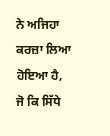ਨੇ ਅਜਿਹਾ ਕਰਜ਼ਾ ਲਿਆ ਹੋਇਆ ਹੈ, ਜੋ ਕਿ ਸਿੱਧੇ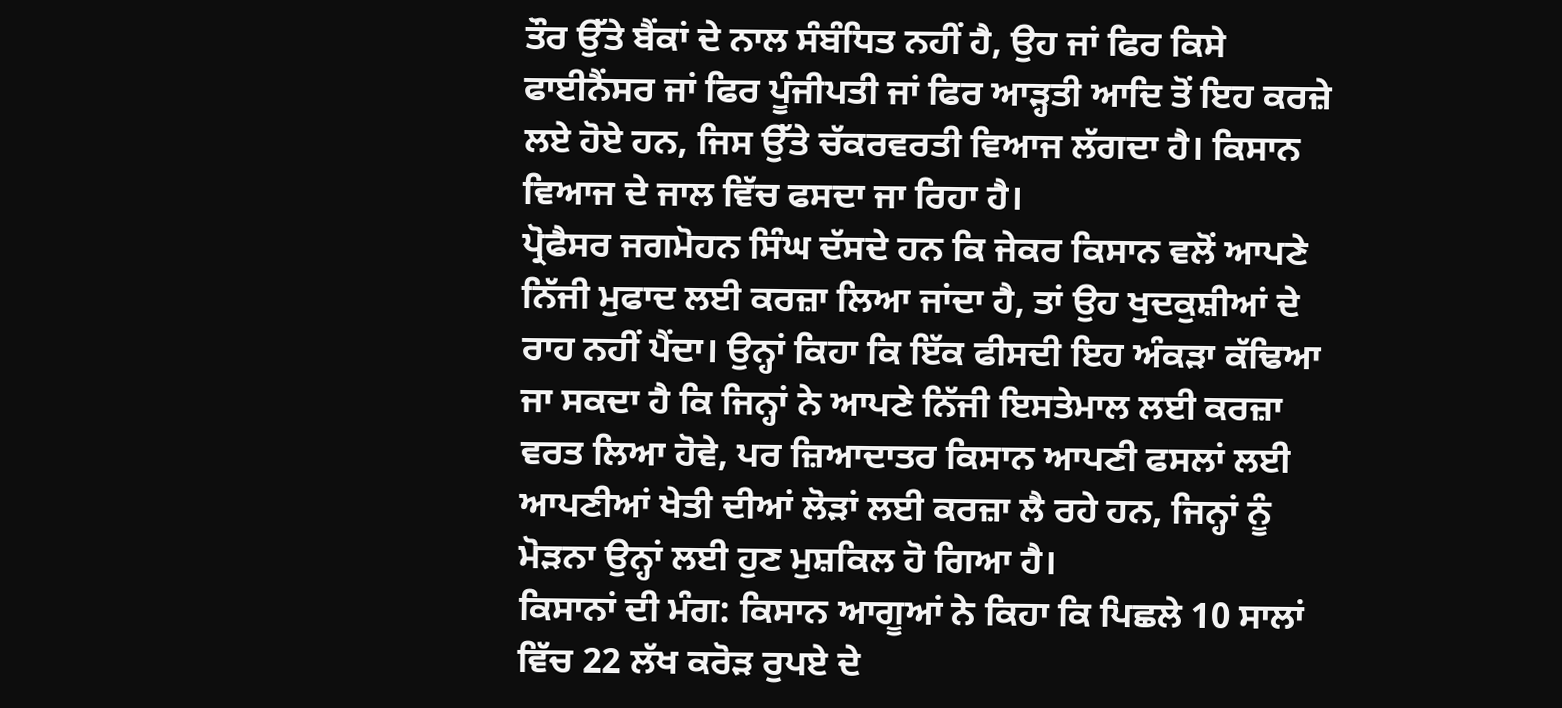ਤੌਰ ਉੱਤੇ ਬੈਂਕਾਂ ਦੇ ਨਾਲ ਸੰਬੰਧਿਤ ਨਹੀਂ ਹੈ, ਉਹ ਜਾਂ ਫਿਰ ਕਿਸੇ ਫਾਈਨੈਂਸਰ ਜਾਂ ਫਿਰ ਪੂੰਜੀਪਤੀ ਜਾਂ ਫਿਰ ਆੜ੍ਹਤੀ ਆਦਿ ਤੋਂ ਇਹ ਕਰਜ਼ੇ ਲਏ ਹੋਏ ਹਨ, ਜਿਸ ਉੱਤੇ ਚੱਕਰਵਰਤੀ ਵਿਆਜ ਲੱਗਦਾ ਹੈ। ਕਿਸਾਨ ਵਿਆਜ ਦੇ ਜਾਲ ਵਿੱਚ ਫਸਦਾ ਜਾ ਰਿਹਾ ਹੈ।
ਪ੍ਰੋਫੈਸਰ ਜਗਮੋਹਨ ਸਿੰਘ ਦੱਸਦੇ ਹਨ ਕਿ ਜੇਕਰ ਕਿਸਾਨ ਵਲੋਂ ਆਪਣੇ ਨਿੱਜੀ ਮੁਫਾਦ ਲਈ ਕਰਜ਼ਾ ਲਿਆ ਜਾਂਦਾ ਹੈ, ਤਾਂ ਉਹ ਖੁਦਕੁਸ਼ੀਆਂ ਦੇ ਰਾਹ ਨਹੀਂ ਪੈਂਦਾ। ਉਨ੍ਹਾਂ ਕਿਹਾ ਕਿ ਇੱਕ ਫੀਸਦੀ ਇਹ ਅੰਕੜਾ ਕੱਢਿਆ ਜਾ ਸਕਦਾ ਹੈ ਕਿ ਜਿਨ੍ਹਾਂ ਨੇ ਆਪਣੇ ਨਿੱਜੀ ਇਸਤੇਮਾਲ ਲਈ ਕਰਜ਼ਾ ਵਰਤ ਲਿਆ ਹੋਵੇ, ਪਰ ਜ਼ਿਆਦਾਤਰ ਕਿਸਾਨ ਆਪਣੀ ਫਸਲਾਂ ਲਈ ਆਪਣੀਆਂ ਖੇਤੀ ਦੀਆਂ ਲੋੜਾਂ ਲਈ ਕਰਜ਼ਾ ਲੈ ਰਹੇ ਹਨ, ਜਿਨ੍ਹਾਂ ਨੂੰ ਮੋੜਨਾ ਉਨ੍ਹਾਂ ਲਈ ਹੁਣ ਮੁਸ਼ਕਿਲ ਹੋ ਗਿਆ ਹੈ।
ਕਿਸਾਨਾਂ ਦੀ ਮੰਗ: ਕਿਸਾਨ ਆਗੂਆਂ ਨੇ ਕਿਹਾ ਕਿ ਪਿਛਲੇ 10 ਸਾਲਾਂ ਵਿੱਚ 22 ਲੱਖ ਕਰੋੜ ਰੁਪਏ ਦੇ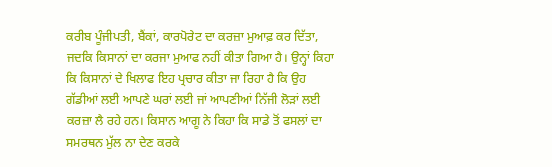ਕਰੀਬ ਪੂੰਜੀਪਤੀ, ਬੈਂਕਾਂ, ਕਾਰਪੋਰੇਟ ਦਾ ਕਰਜ਼ਾ ਮੁਆਫ਼ ਕਰ ਦਿੱਤਾ, ਜਦਕਿ ਕਿਸਾਨਾਂ ਦਾ ਕਰਜਾ ਮੁਆਫ ਨਹੀਂ ਕੀਤਾ ਗਿਆ ਹੈ। ਉਨ੍ਹਾਂ ਕਿਹਾ ਕਿ ਕਿਸਾਨਾਂ ਦੇ ਖਿਲਾਫ ਇਹ ਪ੍ਰਚਾਰ ਕੀਤਾ ਜਾ ਰਿਹਾ ਹੈ ਕਿ ਉਹ ਗੱਡੀਆਂ ਲਈ ਆਪਣੇ ਘਰਾਂ ਲਈ ਜਾਂ ਆਪਣੀਆਂ ਨਿੱਜੀ ਲੋੜਾਂ ਲਈ ਕਰਜ਼ਾ ਲੈ ਰਹੇ ਹਨ। ਕਿਸਾਨ ਆਗੂ ਨੇ ਕਿਹਾ ਕਿ ਸਾਡੇ ਤੋਂ ਫਸਲਾਂ ਦਾ ਸਮਰਥਨ ਮੁੱਲ ਨਾ ਦੇਣ ਕਰਕੇ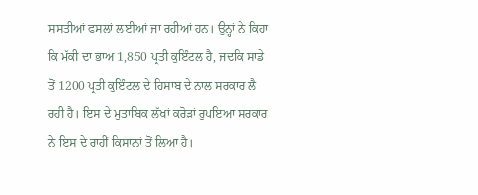ਸਸਤੀਆਂ ਫਸਲਾਂ ਲਈਆਂ ਜਾ ਰਹੀਆਂ ਹਨ। ਉਨ੍ਹਾਂ ਨੇ ਕਿਹਾ ਕਿ ਮੱਕੀ ਦਾ ਭਾਅ 1,850 ਪ੍ਰਤੀ ਕੁਇੰਟਲ ਹੈ, ਜਦਕਿ ਸਾਡੇ ਤੋਂ 1200 ਪ੍ਰਤੀ ਕੁਇੰਟਲ ਦੇ ਹਿਸਾਬ ਦੇ ਨਾਲ ਸਰਕਾਰ ਲੈ ਰਹੀ ਹੈ। ਇਸ ਦੇ ਮੁਤਾਬਿਕ ਲੱਖਾਂ ਕਰੋੜਾਂ ਰੁਪਇਆ ਸਰਕਾਰ ਨੇ ਇਸ ਦੇ ਰਾਹੀਂ ਕਿਸਾਨਾਂ ਤੋਂ ਲਿਆ ਹੈ।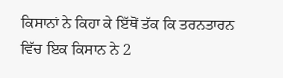ਕਿਸਾਨਾਂ ਨੇ ਕਿਹਾ ਕੇ ਇੱਥੋਂ ਤੱਕ ਕਿ ਤਰਨਤਾਰਨ ਵਿੱਚ ਇਕ ਕਿਸਾਨ ਨੇ 2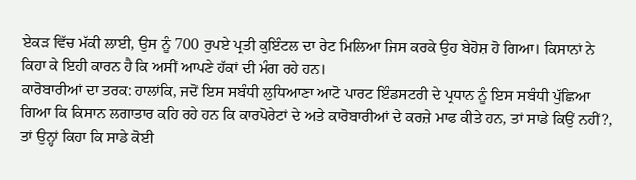ਏਕੜ ਵਿੱਚ ਮੱਕੀ ਲਾਈ, ਉਸ ਨੂੰ 700 ਰੁਪਏ ਪ੍ਰਤੀ ਕੁਇੰਟਲ ਦਾ ਰੇਟ ਮਿਲਿਆ ਜਿਸ ਕਰਕੇ ਉਹ ਬੇਹੋਸ਼ ਹੋ ਗਿਆ। ਕਿਸਾਨਾਂ ਨੇ ਕਿਹਾ ਕੇ ਇਹੀ ਕਾਰਨ ਹੈ ਕਿ ਅਸੀਂ ਆਪਣੇ ਹੱਕਾਂ ਦੀ ਮੰਗ ਰਹੇ ਹਨ।
ਕਾਰੋਬਾਰੀਆਂ ਦਾ ਤਰਕ: ਹਾਲਾਂਕਿ, ਜਦੋਂ ਇਸ ਸਬੰਧੀ ਲੁਧਿਆਣਾ ਆਟੋ ਪਾਰਟ ਇੰਡਸਟਰੀ ਦੇ ਪ੍ਰਧਾਨ ਨੂੰ ਇਸ ਸਬੰਧੀ ਪੁੱਛਿਆ ਗਿਆ ਕਿ ਕਿਸਾਨ ਲਗਾਤਾਰ ਕਹਿ ਰਹੇ ਹਨ ਕਿ ਕਾਰਪੋਰੇਟਾਂ ਦੇ ਅਤੇ ਕਾਰੋਬਾਰੀਆਂ ਦੇ ਕਰਜ਼ੇ ਮਾਫ ਕੀਤੇ ਹਨ, ਤਾਂ ਸਾਡੇ ਕਿਉਂ ਨਹੀਂ?, ਤਾਂ ਉਨ੍ਹਾਂ ਕਿਹਾ ਕਿ ਸਾਡੇ ਕੋਈ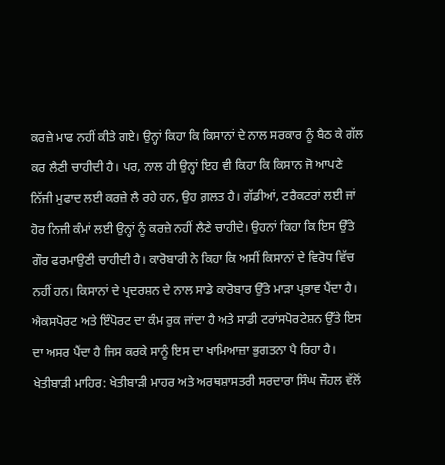ਕਰਜ਼ੇ ਮਾਫ ਨਹੀਂ ਕੀਤੇ ਗਏ। ਉਨ੍ਹਾਂ ਕਿਹਾ ਕਿ ਕਿਸਾਨਾਂ ਦੇ ਨਾਲ ਸਰਕਾਰ ਨੂੰ ਬੈਠ ਕੇ ਗੱਲ ਕਰ ਲੈਣੀ ਚਾਹੀਦੀ ਹੈ। ਪਰ, ਨਾਲ ਹੀ ਉਨ੍ਹਾਂ ਇਹ ਵੀ ਕਿਹਾ ਕਿ ਕਿਸਾਨ ਜੋ ਆਪਣੇ ਨਿੱਜੀ ਮੁਫਾਦ ਲਈ ਕਰਜ਼ੇ ਲੈ ਰਹੇ ਹਨ, ਉਹ ਗ਼ਲਤ ਹੈ। ਗੱਡੀਆਂ, ਟਰੈਕਟਰਾਂ ਲਈ ਜਾਂ ਹੋਰ ਨਿਜੀ ਕੰਮਾਂ ਲਈ ਉਨ੍ਹਾਂ ਨੂੰ ਕਰਜ਼ੇ ਨਹੀਂ ਲੈਣੇ ਚਾਹੀਦੇ। ਉਹਨਾਂ ਕਿਹਾ ਕਿ ਇਸ ਉੱਤੇ ਗੌਰ ਫਰਮਾਉਣੀ ਚਾਹੀਦੀ ਹੈ। ਕਾਰੋਬਾਰੀ ਨੇ ਕਿਹਾ ਕਿ ਅਸੀਂ ਕਿਸਾਨਾਂ ਦੇ ਵਿਰੋਧ ਵਿੱਚ ਨਹੀਂ ਹਨ। ਕਿਸਾਨਾਂ ਦੇ ਪ੍ਰਦਰਸ਼ਨ ਦੇ ਨਾਲ ਸਾਡੇ ਕਾਰੋਬਾਰ ਉੱਤੇ ਮਾੜਾ ਪ੍ਰਭਾਵ ਪੈਂਦਾ ਹੈ। ਐਕਸਪੋਰਟ ਅਤੇ ਇੰਪੋਰਟ ਦਾ ਕੰਮ ਰੁਕ ਜਾਂਦਾ ਹੈ ਅਤੇ ਸਾਡੀ ਟਰਾਂਸਪੋਰਟੇਸ਼ਨ ਉੱਤੇ ਇਸ ਦਾ ਅਸਰ ਪੈਂਦਾ ਹੈ ਜਿਸ ਕਰਕੇ ਸਾਨੂੰ ਇਸ ਦਾ ਖਾਮਿਆਜ਼ਾ ਭੁਗਤਨਾ ਪੈ ਰਿਹਾ ਹੈ।
ਖੇਤੀਬਾੜੀ ਮਾਹਿਰ: ਖੇਤੀਬਾੜੀ ਮਾਹਰ ਅਤੇ ਅਰਥਸ਼ਾਸਤਰੀ ਸਰਦਾਰਾ ਸਿੰਘ ਜੌਹਲ ਵੱਲੋਂ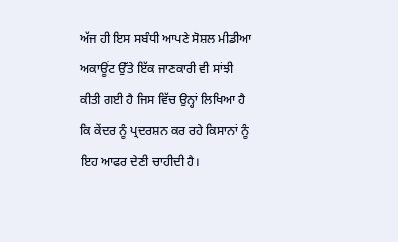ਅੱਜ ਹੀ ਇਸ ਸਬੰਧੀ ਆਪਣੇ ਸੋਸ਼ਲ ਮੀਡੀਆ ਅਕਾਊਂਟ ਉੱਤੇ ਇੱਕ ਜਾਣਕਾਰੀ ਵੀ ਸਾਂਝੀ ਕੀਤੀ ਗਈ ਹੈ ਜਿਸ ਵਿੱਚ ਉਨ੍ਹਾਂ ਲਿਖਿਆ ਹੈ ਕਿ ਕੇਂਦਰ ਨੂੰ ਪ੍ਰਦਰਸ਼ਨ ਕਰ ਰਹੇ ਕਿਸਾਨਾਂ ਨੂੰ ਇਹ ਆਫਰ ਦੇਣੀ ਚਾਹੀਦੀ ਹੈ।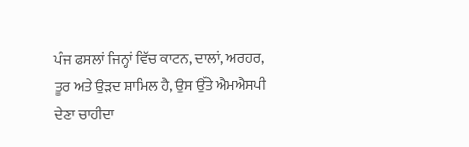ਪੰਜ ਫਸਲਾਂ ਜਿਨ੍ਹਾਂ ਵਿੱਚ ਕਾਟਨ, ਦਾਲਾਂ, ਅਰਹਰ, ਤੂਰ ਅਤੇ ਉੜਦ ਸ਼ਾਮਿਲ ਹੈ, ਉਸ ਉੱਤੇ ਐਮਐਸਪੀ ਦੇਣਾ ਚਾਹੀਦਾ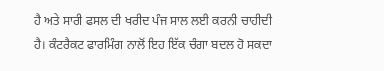ਹੈ ਅਤੇ ਸਾਰੀ ਫਸਲ ਦੀ ਖਰੀਦ ਪੰਜ ਸਾਲ ਲਈ ਕਰਨੀ ਚਾਹੀਦੀ ਹੈ। ਕੰਟਰੈਕਟ ਫਾਰਮਿੰਗ ਨਾਲੋਂ ਇਹ ਇੱਕ ਚੰਗਾ ਬਦਲ ਹੋ ਸਕਦਾ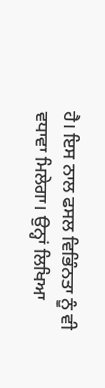ਹੈ। ਇਸ ਨਾਲ ਫਸਲ ਵਿਭਿੰਨਤਾ ਨੂੰ ਵੀ ਵਧਾਵਾ ਮਿਲੇਗਾ। ਉਨ੍ਹਾਂ ਲਿਖਿਆ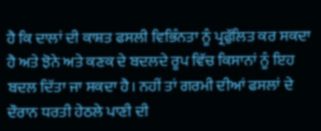ਹੈ ਕਿ ਦਾਲਾਂ ਦੀ ਕਾਸ਼ਤ ਫਸਲੀ ਵਿਭਿੰਨਤਾ ਨੂੰ ਪ੍ਰਫੁੱਲਿਤ ਕਰ ਸਕਦਾ ਹੈ ਅਤੇ ਝੋਨੇ ਅਤੇ ਕਣਕ ਦੇ ਬਦਲਦੇ ਰੂਪ ਵਿੱਚ ਕਿਸਾਨਾਂ ਨੂੰ ਇਹ ਬਦਲ ਦਿੱਤਾ ਜਾ ਸਕਦਾ ਹੈ। ਨਹੀਂ ਤਾਂ ਗਰਮੀ ਦੀਆਂ ਫਸਲਾਂ ਦੇ ਦੌਰਾਨ ਧਰਤੀ ਹੇਠਲੇ ਪਾਣੀ ਦੀ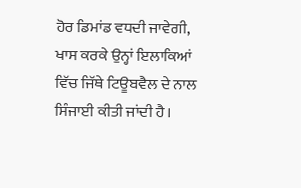ਹੋਰ ਡਿਮਾਂਡ ਵਧਦੀ ਜਾਵੇਗੀ, ਖਾਸ ਕਰਕੇ ਉਨ੍ਹਾਂ ਇਲਾਕਿਆਂ ਵਿੱਚ ਜਿੱਥੇ ਟਿਊਬਵੈਲ ਦੇ ਨਾਲ ਸਿੰਜਾਈ ਕੀਤੀ ਜਾਂਦੀ ਹੈ।